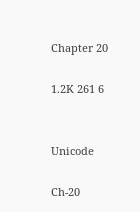Chapter 20

1.2K 261 6


Unicode

Ch-20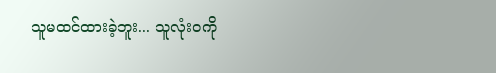သူမထင်ထားခဲ့ဘူး... သူလုံးဝကို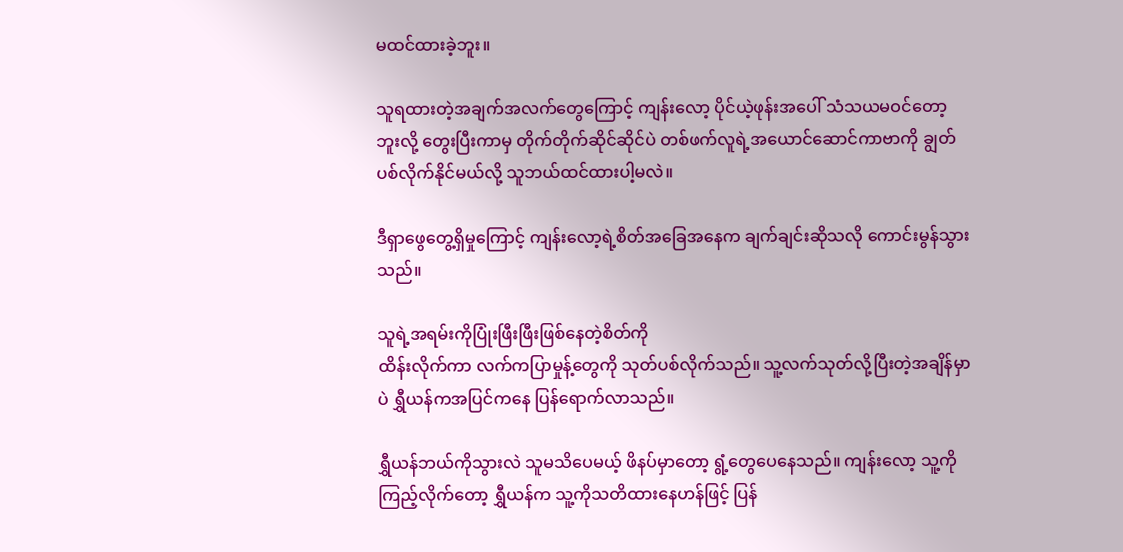မထင်ထားခဲ့ဘူး။

သူရထားတဲ့အချက်အလက်တွေကြောင့် ကျန်းလော့ ပိုင်ယဲ့ဖုန်းအပေါ် သံသယမဝင်တော့ဘူးလို့ တွေးပြီးကာမှ တိုက်တိုက်ဆိုင်ဆိုင်ပဲ တစ်ဖက်လူရဲ့အယောင်ဆောင်ကာဗာကို ချွတ်ပစ်လိုက်နိုင်မယ်လို့ သူဘယ်ထင်ထားပါ့မလဲ။

ဒီရှာဖွေတွေ့ရှိမှုကြောင့် ကျန်းလော့ရဲ့စိတ်အခြေအနေက ချက်ချင်းဆိုသလို ကောင်းမွန်သွားသည်။

သူရဲ့အရမ်းကိုပြုံးဖြီးဖြီးဖြစ်နေတဲ့စိတ်ကို
ထိန်းလိုက်ကာ လက်ကပြာမှုန့်တွေကို သုတ်ပစ်လိုက်သည်။ သူ့လက်သုတ်လို့ပြီးတဲ့အချိန်မှာပဲ ရွှီယန်ကအပြင်ကနေ ပြန်ရောက်လာသည်။

ရွှီယန်ဘယ်ကိုသွားလဲ သူမသိပေမယ့် ဖိနပ်မှာတော့ ရွံ့တွေပေနေသည်။ ကျန်းလော့ သူ့ကိုကြည့်လိုက်တော့ ရွှီယန်က သူ့ကိုသတိထားနေဟန်ဖြင့် ပြန်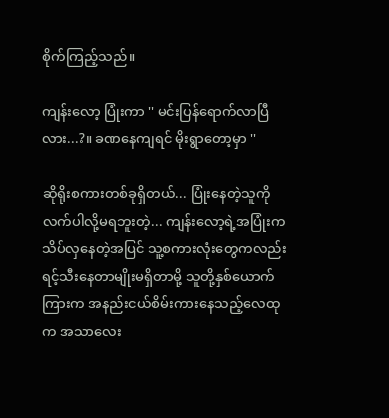စိုက်ကြည့်သည်။

ကျန်းလော့ ပြုံးကာ '' မင်းပြန်ရောက်လာပြီလား...?။ ခဏနေကျရင် မိုးရွာတော့မှာ ''

ဆိုရိုးစကားတစ်ခုရှိတယ်... ပြုံးနေတဲ့သူကို လက်ပါလို့မရဘူးတဲ့... ကျန်းလော့ရဲ့အပြုံးက သိပ်လှနေတဲ့အပြင် သူ့စကားလုံးတွေကလည်း ရင့်သီးနေတာမျိုးမရှိတာမို့ သူတို့နှစ်ယောက်ကြားက အနည်းငယ်စိမ်းကားနေသည့်လေထုက အသာလေး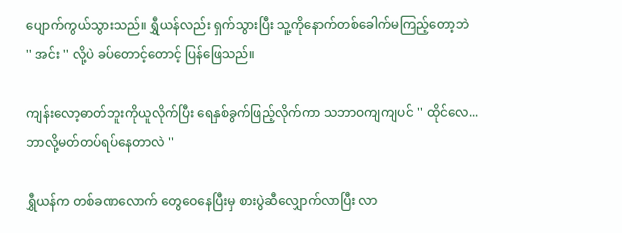ပျောက်ကွယ်သွားသည်။ ရွှီယန်လည်း ရှက်သွားပြီး သူ့ကိုနောက်တစ်ခေါက်မကြည့်တော့ဘဲ '' အင်း '' လို့ပဲ ခပ်တောင့်တောင့် ပြန်ဖြေသည်။

ကျန်းလော့ဓာတ်ဘူးကိုယူလိုက်ပြီး ရေနှစ်ခွက်ဖြည့်လိုက်ကာ သဘာဝကျကျပင် '' ထိုင်လေ... ဘာလို့မတ်တပ်ရပ်နေတာလဲ ''

ရွှီယန်က တစ်ခဏလောက် တွေဝေနေပြီးမှ စားပွဲဆီလျှောက်လာပြီး လာ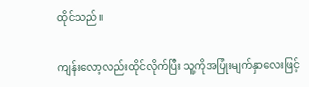ထိုင်သည်။

ကျန်းလော့လည်းထိုင်လိုက်ပြီး သူ့ကိုအပြုံးမျက်နှာလေးဖြင့်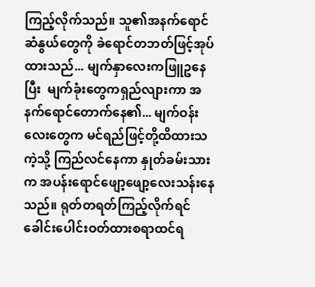ကြည့်လိုက်သည်။ သူ၏အနက်ရောင်ဆံနွယ်တွေကို ခဲရောင်တဘတ်ဖြင့်အုပ်ထားသည်... မျက်နှာလေးကဖြူဥနေပြီး  မျက်ခုံးတွေကရှည်လျားကာ အနက်ရောင်တောက်နေ၏... မျက်ဝန်းလေးတွေက မင်ရည်ဖြင့်တို့ထိထားသကဲ့သို့ ကြည်လင်နေကာ နှုတ်ခမ်းသားက အပန်းရောင်ဖျော့ဖျော့လေးသန်းနေသည်။ ရုတ်တရတ်ကြည့်လိုက်ရင် ခေါင်းပေါင်းဝတ်ထားစရာထင်ရ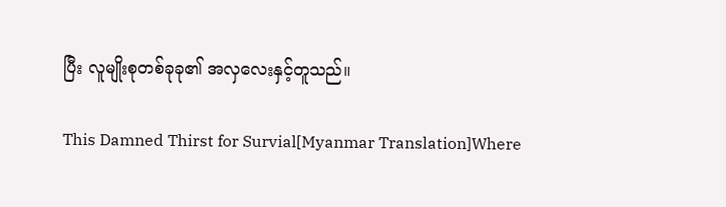ပြီး လူမျိုးစုတစ်ခုခု၏ အလှလေးနှင့်တူသည်။

This Damned Thirst for Survial[Myanmar Translation]Where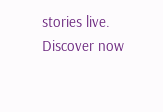stories live. Discover now